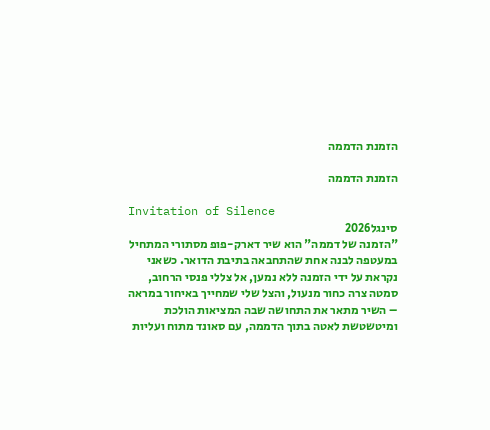הזמנת הדממה

הזמנת הדממה

Invitation of Silence
סינגל2026
"הזמנה של דממה" הוא שיר דארק-פופ מסתורי המתחיל במעטפה לבנה אחת שהתחבאה בתיבת הדואר. כשאני נקראת על ידי הזמנה ללא נמען, אל צללי פנסי הרחוב, סמטה צרה כחור מנעול, והצל שלי שמחייך באיחור במראה – השיר מתאר את התחושה שבה המציאות הולכת ומיטשטשת לאטה בתוך הדממה, עם סאונד מתוח ועליות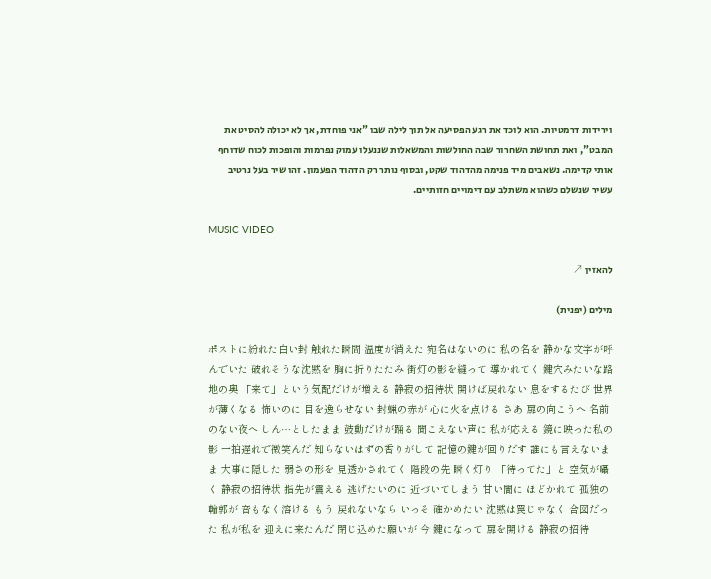וירידות דרמטיות. הוא לוכד את רגע הפסיעה אל תוך לילה שבו "אני פוחדת, אך לא יכולה להסיט את המבט", ואת תחושת השחרור שבה החולשות והמשאלות שננעלו עמוק נפרמות והופכות לכוח שדוחף אותי קדימה. נשאבים מיד פנימה מהדהוד שקט, ובסוף נותר רק הדהוד הפעמון. זהו שיר בעל נרטיב עשיר שנשלם כשהוא משתלב עם דימויים חזותיים.

MUSIC VIDEO

להאזין ↗

מילים (יפנית)

ポストに紛れた白い封 触れた瞬間 温度が消えた 宛名はないのに 私の名を 静かな文字が呼んでいた 破れそうな沈黙を 胸に折りたたみ 街灯の影を縫って 導かれてく 鍵穴みたいな路地の奥 「来て」という気配だけが増える 静寂の招待状 開けば戻れない 息をするたび 世界が薄くなる 怖いのに 目を逸らせない 封蝋の赤が 心に火を点ける さあ 扉の向こうへ 名前のない夜へ しん…としたまま 鼓動だけが踊る 聞こえない声に 私が応える 鏡に映った私の影 一拍遅れで微笑んだ 知らないはずの香りがして 記憶の鍵が回りだす 誰にも言えないまま 大事に隠した 弱さの形を 見透かされてく 階段の先 瞬く灯り 「待ってた」と 空気が囁く 静寂の招待状 指先が震える 逃げたいのに 近づいてしまう 甘い闇に ほどかれて 孤独の輪郭が 音もなく溶ける もう 戻れないなら いっそ 確かめたい 沈黙は罠じゃなく 合図だった 私が私を 迎えに来たんだ 閉じ込めた願いが 今 鍵になって 扉を開ける 静寂の招待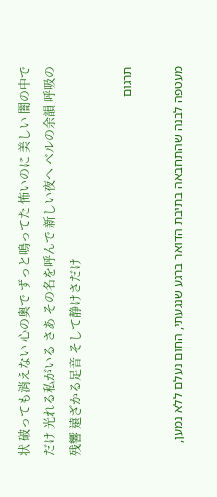状 破っても消えない 心の奥で ずっと鳴ってた 怖いのに 美しい 闇の中でだけ 光れる私がいる さあ その名を呼んで 新しい夜へ ベルの余韻 呼吸の残響 遠ざかる足音 そして静けさだけ

תרגום

מעטפה לבנה שהתחבאה בתיבת הדואר ברגע שנגעתי, החום נעלם ללא נמען,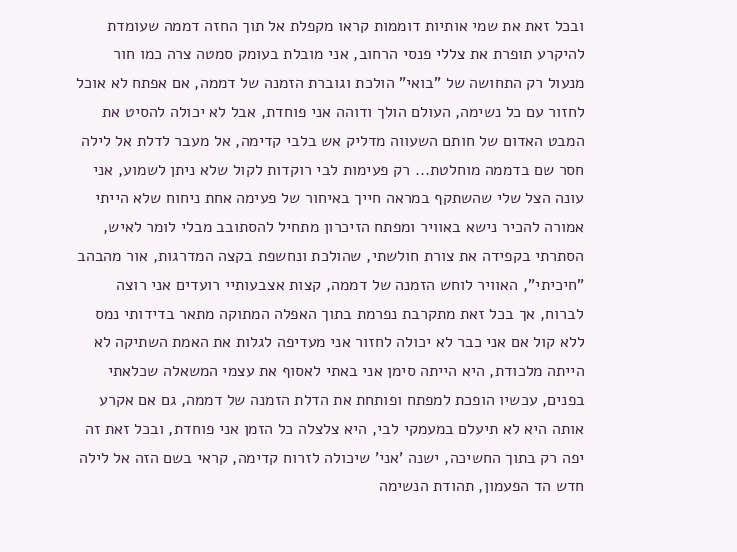ובכל זאת את שמי אותיות דוממות קראו מקפלת אל תוך החזה דממה שעומדת להיקרע תופרת את צללי פנסי הרחוב, אני מובלת בעומק סמטה צרה כמו חור מנעול רק התחושה של "בואי" הולכת וגוברת הזמנה של דממה, אם אפתח לא אוכל לחזור עם כל נשימה, העולם הולך ודוהה אני פוחדת, אבל לא יכולה להסיט את המבט האדום של חותם השעווה מדליק אש בלבי קדימה, אל מעבר לדלת אל לילה חסר שם בדממה מוחלטת... רק פעימות לבי רוקדות לקול שלא ניתן לשמוע, אני עונה הצל שלי שהשתקף במראה חייך באיחור של פעימה אחת ניחוח שלא הייתי אמורה להכיר נישא באוויר ומפתח הזיכרון מתחיל להסתובב מבלי לומר לאיש, הסתרתי בקפידה את צורת חולשתי, שהולכת ונחשפת בקצה המדרגות, אור מהבהב "חיכיתי", האוויר לוחש הזמנה של דממה, קצות אצבעותיי רועדים אני רוצה לברוח, אך בכל זאת מתקרבת נפרמת בתוך האפלה המתוקה מתאר בדידותי נמס ללא קול אם אני כבר לא יכולה לחזור אני מעדיפה לגלות את האמת השתיקה לא הייתה מלכודת, היא הייתה סימן אני באתי לאסוף את עצמי המשאלה שכלאתי בפנים, עכשיו הופכת למפתח ופותחת את הדלת הזמנה של דממה, גם אם אקרע אותה היא לא תיעלם במעמקי לבי, היא צלצלה כל הזמן אני פוחדת, ובכל זאת זה יפה רק בתוך החשיכה, ישנה 'אני' שיכולה לזרוח קדימה, קראי בשם הזה אל לילה חדש הד הפעמון, תהודת הנשימה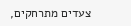צעדים מתרחקים,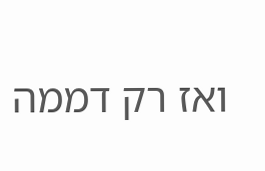ואז רק דממה